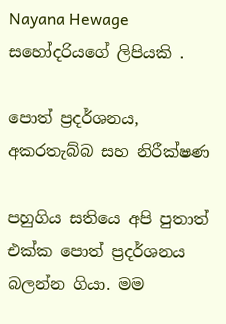Nayana Hewage සහෝදරියගේ ලිපියකි .

පොත් ප්‍රදර්ශනය, අකරතැබ්බ සහ නිරීක්ෂණ

පහුගිය සතියෙ අපි පුතාත් එක්ක පොත් ප්‍රදර්ශනය බලන්න ගියා. මම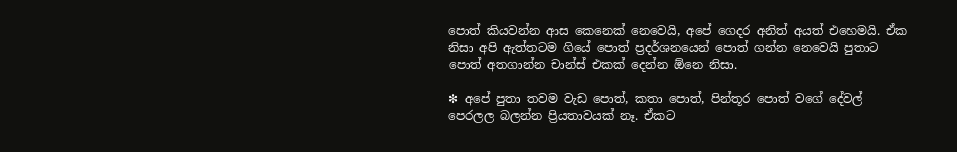පොත් කියවන්න ආස කෙනෙක් නෙවෙයි, අපේ ගෙදර අනිත් අයත් එහෙමයි. ඒක නිසා අපි ඇත්තටම ගියේ පොත් ප්‍රදර්ශනයෙන් පොත් ගන්න නෙවෙයි පුතාට පොත් අතගාන්න චාන්ස් එකක් දෙන්න ඕනෙ නිසා.

❇ අපේ පුතා තවම වැඩ පොත්, කතා පොත්, පින්තූර පොත් වගේ දේවල් පෙරලල බලන්න ප්‍රියතාවයක් නෑ. ඒකට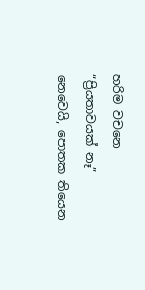හරිම වචනෙ “ප්‍රියතාවයක් නෑ” නෙවෙයි, පොතක තියෙන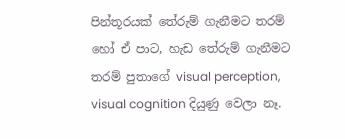පින්තූරයක් තේරුම් ගැනීමට තරම් හෝ ඒ පාට, හැඩ තේරුම් ගැනීමට තරම් පුතාගේ visual perception, visual cognition දියුණු වෙලා නෑ.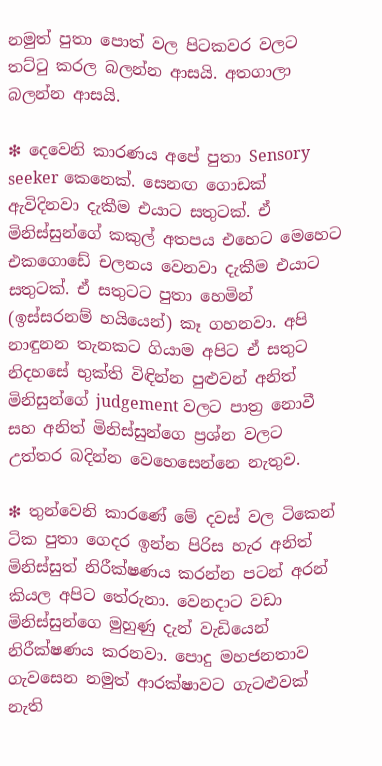නමුත් පුතා පොත් වල පිටකවර වලට තට්ටු කරල බලන්න ආසයි. අතගාලා බලන්න ආසයි.

❇ දෙවෙනි කාරණය අපේ පුතා Sensory seeker කෙනෙක්. සෙනඟ ගොඩක් ඇවිදිනවා දැකීම එයාට සතුටක්. ඒ මිනිස්සුන්ගේ කකුල් අතපය එහෙට මෙහෙට එකගොඩේ චලනය වෙනවා දැකීම එයාට සතුටක්. ඒ සතුටට පුතා හෙමින් (ඉස්සරනම් හයියෙන්) කෑ ගහනවා. අපි නාඳුනන තැනකට ගියාම අපිට ඒ සතුට නිදහසේ භුක්ති විඳින්න පුළුවන් අනිත් මිනිසුන්ගේ judgement වලට පාත්‍ර නොවී සහ අනිත් මිනිස්සුන්ගෙ ප්‍රශ්න වලට උත්තර බදින්න වෙහෙසෙන්නෙ නැතුව.

❇ තුන්වෙනි කාරණේ මේ දවස් වල ටිකෙන් ටික පුතා ගෙදර ඉන්න පිරිස හැර අනිත් මිනිස්සුත් නිරීක්ෂණය කරන්න පටන් අරන් කියල අපිට තේරුනා. වෙනදාට වඩා මිනිස්සුන්ගෙ මුහුණු දැන් වැඩියෙන් නිරීක්ෂණය කරනවා. පොදු මහජනතාව ගැවසෙන නමුත් ආරක්ෂාවට ගැටළුවක් නැති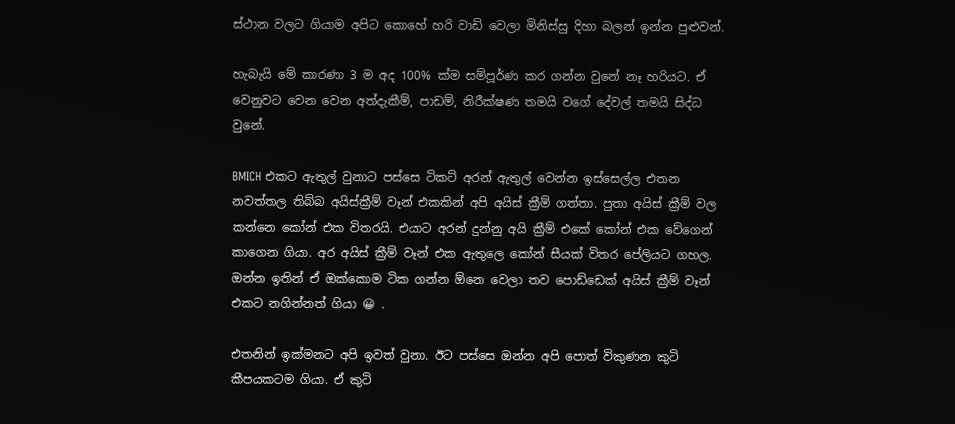ස්ථාන වලට ගියාම අපිට කොහේ හරි වාඩි වෙලා මිනිස්සු දිහා බලන් ඉන්න පුළුවන්.

හැබැයි මේ කාරණා 3 ම අද 100% ක්ම සම්පූර්ණ කර ගන්න වුනේ නෑ හරියට. ඒ වෙනුවට වෙන වෙන අත්දැකීම්, පාඩම්, නිරීක්ෂණ තමයි වගේ දේවල් තමයි සිද්ධ වුනේ.

BMICH එකට ඇතුල් වුනාට පස්සෙ ටිකට් අරන් ඇතුල් වෙන්න ඉස්සෙල්ල එතන නවත්තල තිබ්බ අයිස්ක්‍රීම් වෑන් එකකින් අපි අයිස් ක්‍රීම් ගත්තා. පුතා අයිස් ක්‍රීම් වල කන්නෙ කෝන් එක විතරයි. එයාට අරන් දුන්නු අයි ක්‍රීම් එකේ කෝන් එක වේගෙන් කාගෙන ගියා. අර අයිස් ක්‍රීම් වෑන් එක ඇතුලෙ කෝන් සීයක් විතර පේලියට ගහල. ඔන්න ඉතින් ඒ ඔක්කොම ටික ගන්න ඕනෙ වෙලා තව පොඩ්ඩෙක් අයිස් ක්‍රීම් වෑන් එකට නගින්නත් ගියා 😀 .

එතනින් ඉක්මනට අපි ඉවත් වුනා. ඊට පස්සෙ ඔන්න අපි පොත් විකුණන කුටි කීපයකටම ගියා. ඒ කුටි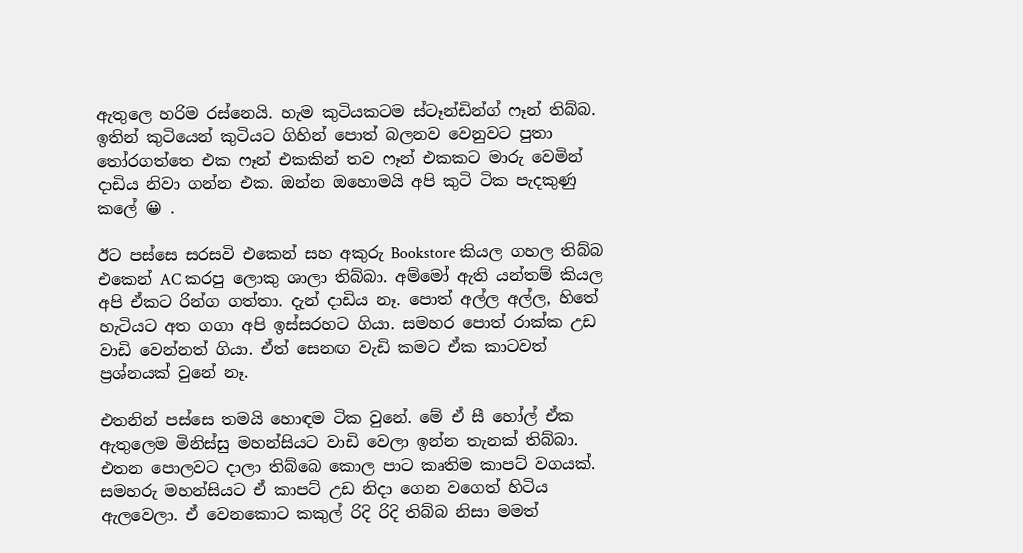ඇතුලෙ හරිම රස්නෙයි. හැම කුටියකටම ස්ටෑන්ඩින්ග් ෆෑන් තිබ්බ. ඉතින් කුටියෙන් කුටියට ගිහින් පොත් බලනව වෙනුවට පුතා තෝරගත්තෙ එක ෆෑන් එකකින් තව ෆෑන් එකකට මාරු වෙමින් දාඩිය නිවා ගන්න එක. ඔන්න ඔහොමයි අපි කුටි ටික පැදකුණු කලේ 😀 .

ඊට පස්සෙ සරසවි එකෙන් සහ අකුරු Bookstore කියල ගහල තිබ්බ එකෙන් AC කරපු ලොකු ශාලා තිබ්බා. අම්මෝ ඇති යන්තම් කියල අපි ඒකට රින්ග ගත්තා. දැන් දාඩිය නෑ. පොත් අල්ල අල්ල, හිතේ හැටියට අත ගගා අපි ඉස්සරහට ගියා. සමහර පොත් රාක්ක උඩ වාඩි වෙන්නත් ගියා. ඒත් සෙනඟ වැඩි කමට ඒක කාටවත් ප්‍රශ්නයක් වුනේ නෑ.

එතනින් පස්සෙ තමයි හොඳම ටික වුනේ. මේ ඒ සී හෝල් ඒක ඇතුලෙම මිනිස්සු මහන්සියට වාඩි වෙලා ඉන්න තැනක් තිබ්බා. එතන පොලවට දාලා තිබ්බෙ කොල පාට කෘතිම කාපට් වගයක්. සමහරු මහන්සියට ඒ කාපට් උඩ නිදා ගෙන වගෙත් හිටිය ඇලවෙලා. ඒ වෙනකොට කකුල් රිදි රිදි තිබ්බ නිසා මමත්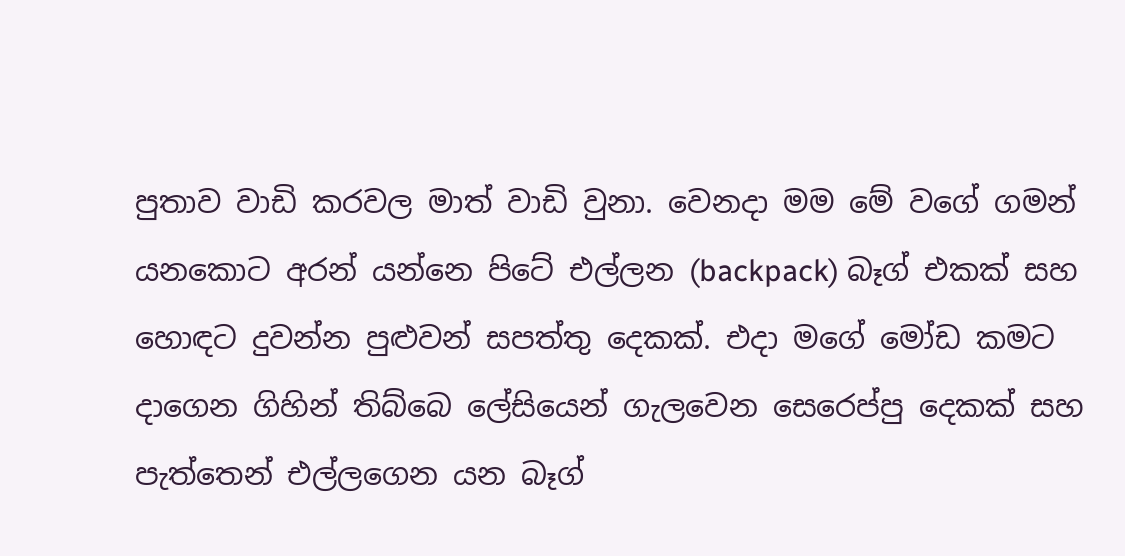පුතාව වාඩි කරවල මාත් වාඩි වුනා. වෙනදා මම මේ වගේ ගමන් යනකොට අරන් යන්නෙ පිටේ එල්ලන (backpack) බෑග් එකක් සහ හොඳට දුවන්න පුළුවන් සපත්තු දෙකක්. එදා මගේ මෝඩ කමට දාගෙන ගිහින් තිබ්බෙ ලේසියෙන් ගැලවෙන සෙරෙප්පු දෙකක් සහ පැත්තෙන් එල්ලගෙන යන බෑග්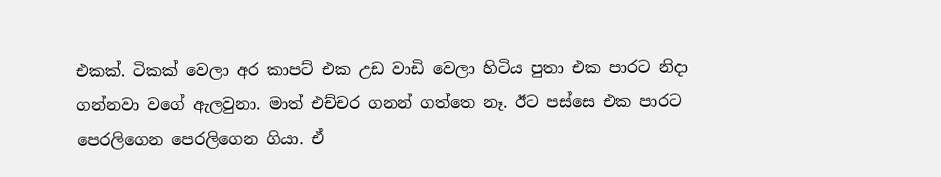එකක්. ටිකක් වෙලා අර කාපට් එක උඩ වාඩි වෙලා හිටිය පුතා එක පාරට නිදා ගන්නවා වගේ ඇලවුනා. මාත් එච්චර ගනන් ගත්තෙ නෑ. ඊට පස්සෙ එක පාරට පෙරලිගෙන පෙරලිගෙන ගියා. ඒ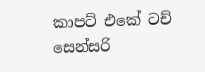කාපට් එකේ ටච් සෙන්සරි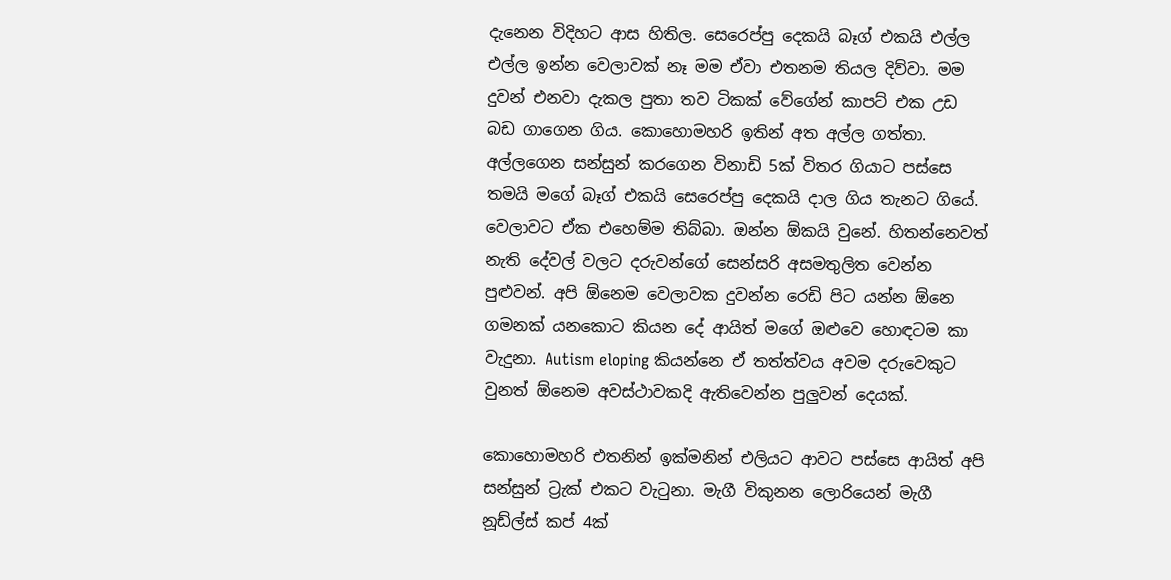දැනෙන විදිහට ආස හිතිල. සෙරෙප්පු දෙකයි බෑග් එකයි එල්ල එල්ල ඉන්න වෙලාවක් නෑ මම ඒවා එතනම තියල දිව්වා. මම දුවන් එනවා දැකල පුතා තව ටිකක් වේගේන් කාපට් එක උඩ බඩ ගාගෙන ගිය. කොහොමහරි ඉතින් අත අල්ල ගත්තා. අල්ලගෙන සන්සුන් කරගෙන විනාඩි 5ක් විතර ගියාට පස්සෙ තමයි මගේ බෑග් එකයි සෙරෙප්පු දෙකයි දාල ගිය තැනට ගියේ. වෙලාවට ඒක එහෙම්ම තිබ්බා. ඔන්න ඕකයි වුනේ. හිතන්නෙවත් නැති දේවල් වලට දරුවන්ගේ සෙන්සරි අසමතුලිත වෙන්න පුළුවන්. අපි ඕනෙම වෙලාවක දුවන්න රෙඩි පිට යන්න ඕනෙ ගමනක් යනකොට කියන දේ ආයිත් මගේ ඔළුවෙ හොඳටම කා වැදුනා. Autism eloping කියන්නෙ ඒ තත්ත්වය අවම දරුවෙකුට වුනත් ඕනෙම අවස්ථාවකදි ඇතිවෙන්න පුලුවන් දෙයක්.

කොහොමහරි එතනින් ඉක්මනින් එලියට ආවට පස්සෙ ආයිත් අපි සන්සුන් ට්‍රැක් එකට වැටුනා. මැගී විකුනන ලොරියෙන් මැගී නූඩ්ල්ස් කප් 4ක්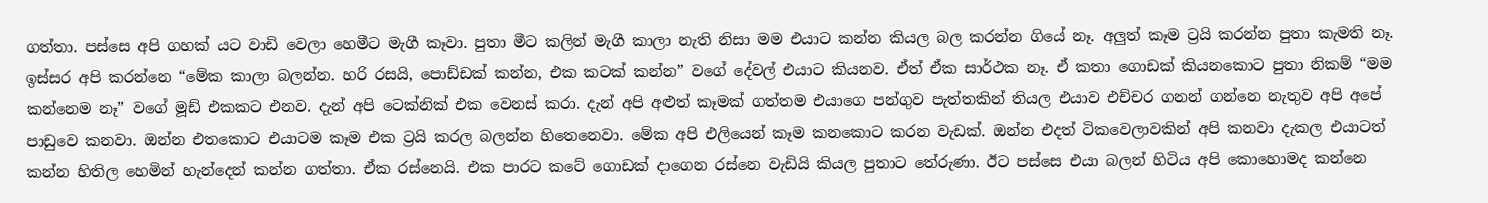ගත්තා. පස්සෙ අපි ගහක් යට වාඩි වෙලා හෙමීට මැගී කෑවා. පුතා මීට කලින් මැගී කාලා නැති නිසා මම එයාට කන්න කියල බල කරන්න ගියේ නෑ. අලුත් කෑම ට්‍රයි කරන්න පුතා කැමති නෑ. ඉස්සර අපි කරන්නෙ “මේක කාලා බලන්න. හරි රසයි, පොඩ්ඩක් කන්න, එක කටක් කන්න” වගේ දේවල් එයාට කියනව. ඒත් ඒක සාර්ථක නෑ. ඒ කතා ගොඩක් කියනකොට පුතා නිකම් “මම කන්නෙම නෑ” වගේ මූඩ් එකකට එනව. දැන් අපි ටෙක්නික් එක වෙනස් කරා. දැන් අපි අළුත් කෑමක් ගත්තම එයාගෙ පන්ගුව පැත්තකින් තියල එයාව එච්චර ගනන් ගන්නෙ නැතුව අපි අපේ පාඩුවෙ කනවා. ඔන්න එතකොට එයාටම කෑම එක ට්‍රයි කරල බලන්න හිතෙනෙවා. මේක අපි එලියෙන් කෑම කනකොට කරන වැඩක්. ඔන්න එදත් ටිකවෙලාවකින් අපි කනවා දැකල එයාටත් කන්න හිතිල හෙමින් හැන්දෙන් කන්න ගත්තා. ඒක රස්නෙයි. එක පාරට කටේ ගොඩක් දාගෙන රස්නෙ වැඩියි කියල පුතාට තේරුණා. ඊට පස්සෙ එයා බලන් හිටිය අපි කොහොමද කන්නෙ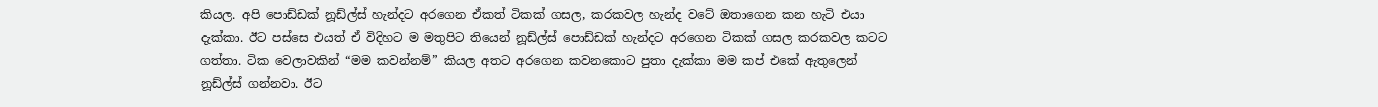කියල. අපි පොඩ්ඩක් නූඩ්ල්ස් හැන්දට අරගෙන ඒකත් ටිකක් ගසල, කරකවල හැන්ද වටේ ඔතාගෙන කන හැටි එයා දැක්කා. ඊට පස්සෙ එයත් ඒ විදිහට ම මතුපිට තියෙන් නූඩ්ල්ස් පොඩ්ඩක් හැන්දට අරගෙන ටිකක් ගසල කරකවල කටට ගත්තා. ටික වෙලාවකින් “මම කවන්නම්” කියල අතට අරගෙන කවනකොට පුතා දැක්කා මම කප් එකේ ඇතුලෙන් නූඩ්ල්ස් ගන්නවා. ඊට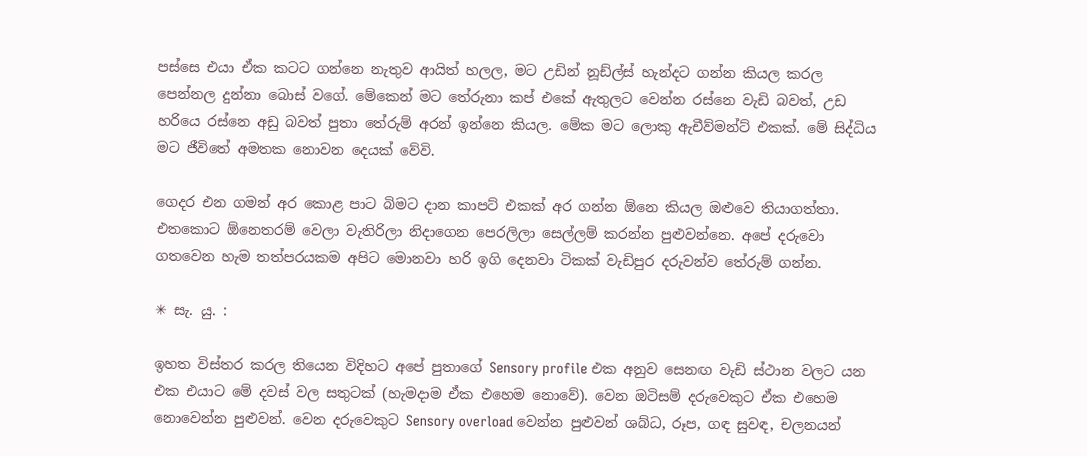පස්සෙ එයා ඒක කටට ගන්නෙ නැතුව ආයිත් හලල, මට උඩින් නූඩ්ල්ස් හැන්දට ගන්න කියල කරල පෙන්නල දුන්නා බොස් වගේ. මේකෙන් මට තේරුනා කප් එකේ ඇතුලට වෙන්න රස්නෙ වැඩි බවත්, උඩ හරියෙ රස්නෙ අඩු බවත් පුතා තේරුම් අරන් ඉන්නෙ කියල. මේක මට ලොකු ඇචීව්මන්ට් එකක්. මේ සිද්ධිය මට ජීවිතේ අමතක නොවන දෙයක් වේවි.

ගෙදර එන ගමන් අර කොළ පාට බිමට දාන කාපට් එකක් අර ගන්න ඕනෙ කියල ඔළුවෙ තියාගත්තා. එතකොට ඕනෙතරම් වෙලා වැතිරිලා නිදාගෙන පෙරලිලා සෙල්ලම් කරන්න පුළුවන්නෙ. අපේ දරුවො ගතවෙන හැම තත්පරයකම අපිට මොනවා හරි ඉගි දෙනවා ටිකක් වැඩිපුර දරුවන්ව තේරුම් ගන්න.

✳ සැ. යු. :

ඉහත විස්තර කරල තියෙන විදිහට අපේ පුතාගේ Sensory profile එක අනුව සෙනඟ වැඩි ස්ථාන වලට යන එක එයාට මේ දවස් වල සතුටක් (හැමදාම ඒක එහෙම නොවේ). වෙන ඔටිසම් දරුවෙකුට ඒක එහෙම නොවෙන්න පුළුවන්. වෙන දරුවෙකුට Sensory overload වෙන්න පුළුවන් ශබ්ධ, රූප, ගඳ සුවඳ, චලනයන්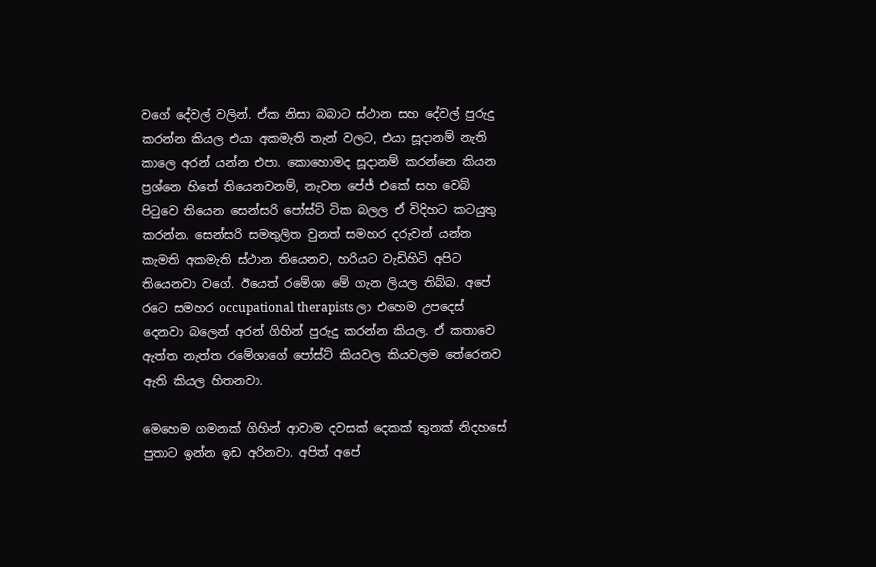වගේ දේවල් වලින්. ඒක නිසා බබාට ස්ථාන සහ දේවල් පුරුදු කරන්න කියල එයා අකමැති තැන් වලට, එයා සූදානම් නැති කාලෙ අරන් යන්න එපා. කොහොමද සූදානම් කරන්නෙ කියන ප්‍රශ්නෙ හිතේ තියෙනවනම්, නැවත පේජ් එකේ සහ වෙබ් පිටුවෙ තියෙන සෙන්සරි පෝස්ට් ටික බලල ඒ විදිහට කටයුතු කරන්න. සෙන්සරි සමතුලිත වුනත් සමහර දරුවන් යන්න කැමති අකමැති ස්ථාන තියෙනව, හරියට වැඩිහිටි අපිට තියෙනවා වගේ. ඊයෙත් රමේශා මේ ගැන ලියල තිබ්බ. අපේ රටෙ සමහර occupational therapists ලා එහෙම උපදෙස් දෙනවා බලෙන් අරන් ගිහින් පුරුදු කරන්න කියල. ඒ කතාවෙ ඇත්ත නැත්ත රමේශාගේ පෝස්ට් කියවල කියවලම තේරෙනව ඇති කියල හිතනවා.

මෙහෙම ගමනක් ගිහින් ආවාම දවසක් දෙකක් තුනක් නිදහසේ පුතාට ඉන්න ඉඩ අරිනවා. අපිත් අපේ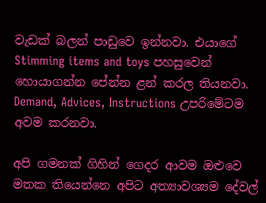වැඩක් බලන් පාඩුවෙ ඉන්නවා. එයාගේ Stimming items and toys පහසුවෙන් හොයාගන්න පේන්න ළන් කරල තියනවා. Demand, Advices, Instructions උපරිමේටම අවම කරනවා.

අපි ගමනක් ගිහින් ගෙදර ආවම ඔළුවෙ මතක තියෙන්නෙ අපිට අත්‍යාවශ්‍යම දේවල්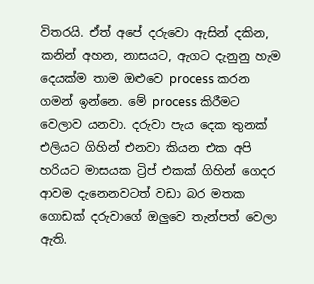විතරයි. ඒත් අපේ දරුවො ඇසින් දකින, කනින් අහන, නාසයට, ඇගට දැනුනු හැම දෙයක්ම තාම ඔළුවෙ process කරන ගමන් ඉන්නෙ. මේ process කිරීමට වෙලාව යනවා. දරුවා පැය දෙක තුනක් එලියට ගිහින් එනවා කියන එක අපි හරියට මාසයක ට්‍රිප් එකක් ගිහින් ගෙදර ආවම දැනෙනවටත් වඩා බර මතක ගොඩක් දරුවාගේ ඔලුවෙ තැන්පත් වෙලා ඇති.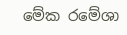මේක රමේශා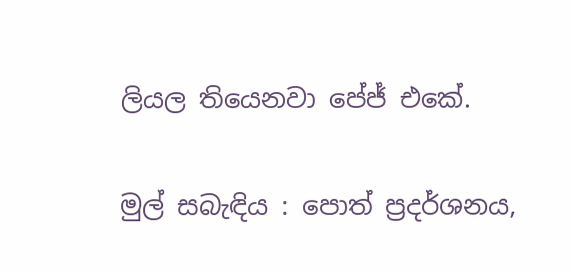ලියල තියෙනවා පේජ් එකේ.

මුල් සබැඳිය : පොත් ප්‍රදර්ශනය,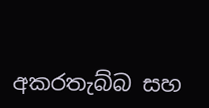අකරතැබ්බ සහ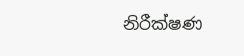නිරීක්ෂණ